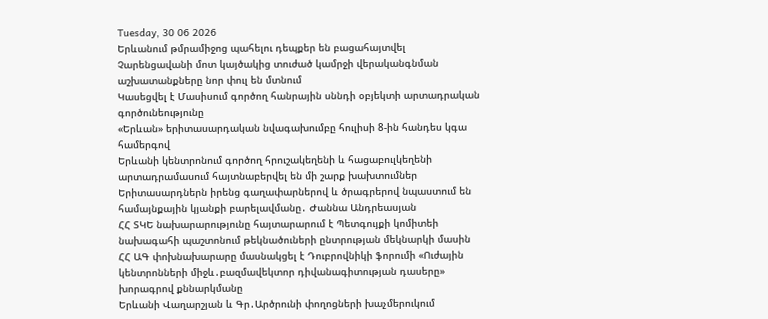Tuesday, 30 06 2026
Երևանում թմրամիջոց պահելու դեպքեր են բացահայտվել
Չարենցավանի մոտ կայծակից տուժած կամրջի վերականգնման աշխատանքները նոր փուլ են մտնում
Կասեցվել է Մասիսում գործող հանրային սննդի օբյեկտի արտադրական գործունեությունը
«Երևան» երիտասարդական նվագախումբը հուլիսի 8-ին հանդես կգա համերգով
Երևանի կենտրոնում գործող հրուշակեղենի և հացաբուլկեղենի արտադրամասում հայտնաբերվել են մի շարք խախտումներ
Երիտասարդներն իրենց գաղափարներով և ծրագրերով նպաստում են համայնքային կյանքի բարելավմանը․ Ժաննա Անդրեասյան
ՀՀ ՏԿԵ նախարարությունը հայտարարում է Պետգույքի կոմիտեի նախագահի պաշտոնում թեկնածուների ընտրության մեկնարկի մասին
ՀՀ ԱԳ փոխնախարարը մասնակցել է Դուբրովնիկի ֆորումի «Ուժային կենտրոնների միջև․բազմավեկտոր դիվանագիտության դասերը» խորագրով քննարկմանը
Երևանի Վաղարշյան և Գր․Արծրունի փողոցների խաչմերուկում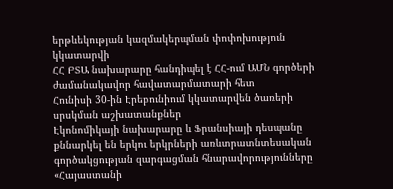երթևեկության կազմակերպման փոփոխություն կկատարվի
ՀՀ ԲՏԱ նախարարը հանդիպել է ՀՀ-ում ԱՄՆ գործերի ժամանակավոր հավատարմատարի հետ
Հունիսի 30-ին Էրեբունիում կկատարվեն ծառերի սրսկման աշխատանքներ
Էկոնոմիկայի նախարարը և Ֆրանսիայի դեսպանը քննարկել են երկու երկրների առևտրատնտեսական գործակցության զարգացման հնարավորությունները
«Հայաստանի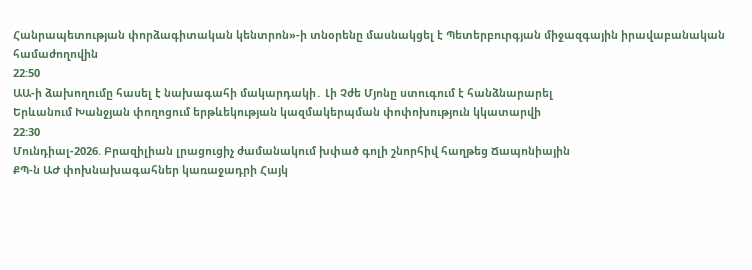Հանրապետության փորձագիտական կենտրոն»-ի տնօրենը մասնակցել է Պետերբուրգյան միջազգային իրավաբանական համաժողովին
22:50
ԱԱ-ի ձախողումը հասել է նախագահի մակարդակի․ Լի Չժե Մյոնը ստուգում է հանձնարարել
Երևանում Խանջյան փողոցում երթևեկության կազմակերպման փոփոխություն կկատարվի
22:30
Մունդիալ-2026. Բրազիլիան լրացուցիչ ժամանակում խփած գոլի շնորհիվ հաղթեց Ճապոնիային
ՔՊ-ն ԱԺ փոխնախագահներ կառաջադրի Հայկ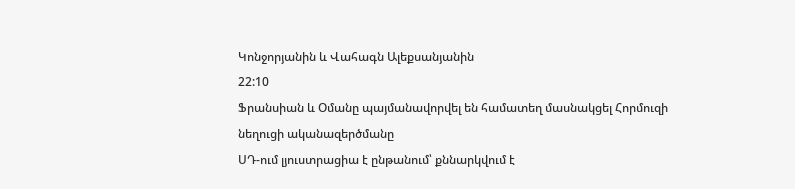Կոնջորյանին և Վահագն Ալեքսանյանին
22:10
Ֆրանսիան և Օմանը պայմանավորվել են համատեղ մասնակցել Հորմուզի նեղուցի ականազերծմանը
ՍԴ-ում լյուստրացիա է ընթանում՝ քննարկվում է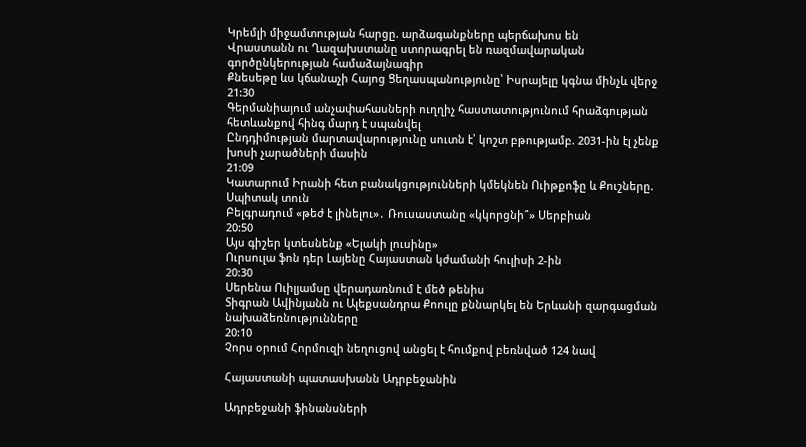Կրեմլի միջամտության հարցը. արձագանքները պերճախոս են
Վրաստանն ու Ղազախստանը ստորագրել են ռազմավարական գործընկերության համաձայնագիր
Քնեսեթը ևս կճանաչի Հայոց Ցեղասպանությունը՝ Իսրայելը կգնա մինչև վերջ
21:30
Գերմանիայում անչափահասների ուղղիչ հաստատությունում հրաձգության հետևանքով հինգ մարդ է սպանվել
Ընդդիմության մարտավարությունը սուտն է՝ կոշտ բթությամբ. 2031-ին էլ չենք խոսի չարածների մասին
21:09
Կատարում Իրանի հետ բանակցությունների կմեկնեն Ուիթքոֆը և Քուշները. Սպիտակ տուն
Բելգրադում «թեժ է լինելու»․ Ռուսաստանը «կկորցնի՞» Սերբիան
20:50
Այս գիշեր կտեսնենք «Ելակի լուսինը»
Ուրսուլա ֆոն դեր Լայենը Հայաստան կժամանի հուլիսի 2-ին
20:30
Սերենա Ուիլյամսը վերադառնում է մեծ թենիս
Տիգրան Ավինյանն ու Ալեքսանդրա Քոուլը քննարկել են Երևանի զարգացման նախաձեռնությունները
20:10
Չորս օրում Հորմուզի նեղուցով անցել է հումքով բեռնված 124 նավ

Հայաստանի պատասխանն Ադրբեջանին

Ադրբեջանի ֆինանսների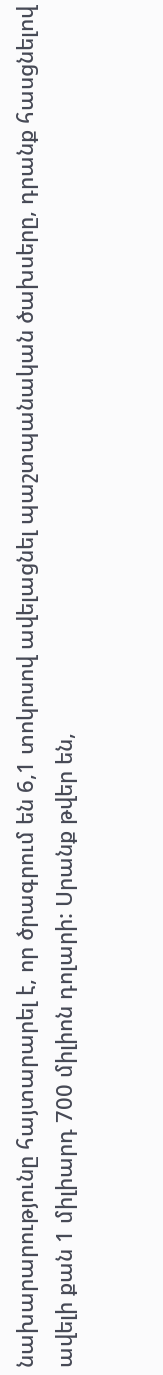նախարարությունը հայտարարել է, որ ծրագրում են 6,1 տոկոսով ավելացնել պաշտպանական ծախսերը, դրանք հասցնելով ավելի քան 1 միլիարդ 700 միլիոն դոլարի: Սրանք թվեր են,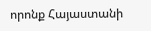որոնք Հայաստանի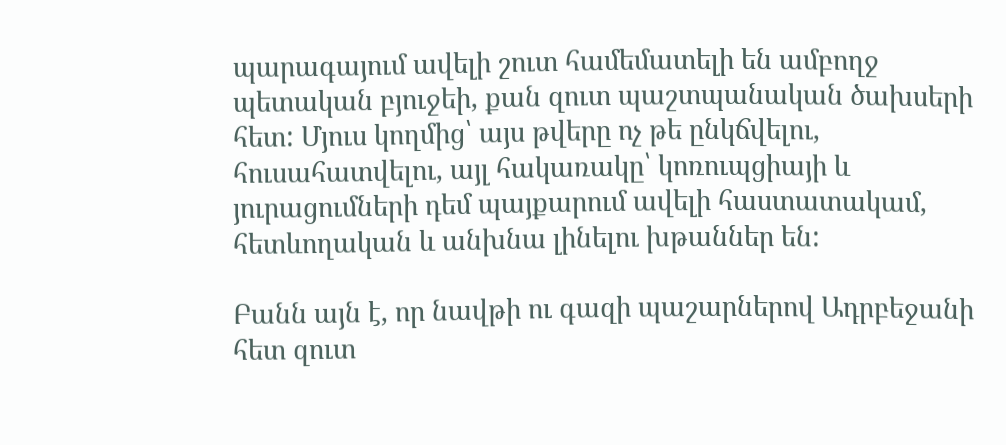պարագայում ավելի շուտ համեմատելի են ամբողջ պետական բյուջեի, քան զուտ պաշտպանական ծախսերի հետ: Մյուս կողմից՝ այս թվերը ոչ թե ընկճվելու, հուսահատվելու, այլ հակառակը՝ կոռուպցիայի և յուրացումների դեմ պայքարում ավելի հաստատակամ, հետևողական և անխնա լինելու խթաններ են:

Բանն այն է, որ նավթի ու գազի պաշարներով Ադրբեջանի հետ զուտ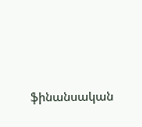ֆինանսական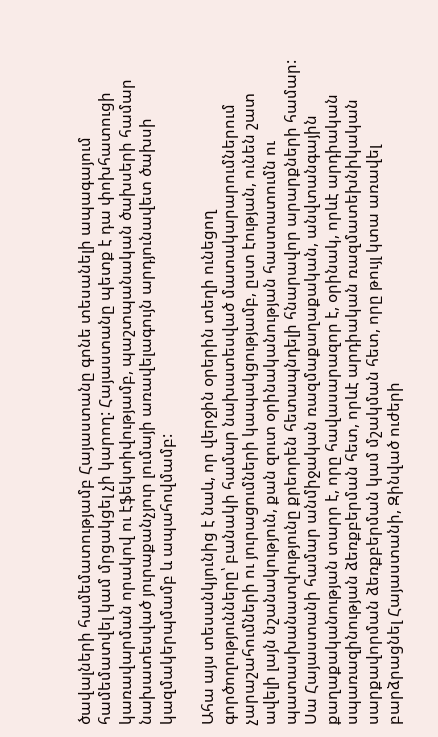ծավալների համեմատությամբ Հայաստանը գոնե տեսանելի ապագայում համեմատվել կամ մրցակցել չի կարող: Հայաստանը պետք է դա փոխհատուցի կառավարման որակով ու էֆեկտիվությամբ, պաշտպանական ծախսերի համար նախատեսված յուրաքանչյուր լումայի առավելագույն արդյունավետ ծախսի կազմակերպմամբ և ապահովմամբ:

Ահա այս տեսանկյունից է նաև, որ վերջին օրերին տեղի ունեցող գործողությունները՝ բանակի համար նախատեսված մատակարարումներում չարաշահումների ու յուրացումների կապակցությամբ, ըստ էության, ունեն շատ ավելի լայն նշանակություն, քան զուտ օրինականության հաստատումն ու պատասխանատվությունը քրեորեն հետապնդելի հնարավոր արարքների համար: Սա Հայաստանի համար անմիջական ռազմաքաղաքական, անվտանգային քաղաքականության տարր է, որը հավասարազոր է, օրինակ, որևէ արդիական սպառազինության ձեռքբերման հետ, որևէ արդիական ռազմատեխնիկական սարքավորման ձեռքբերման կամ մշակման հետ, որը թույլ կտա առավել բարձրացնել Հայաստանի, Զինված ուժերի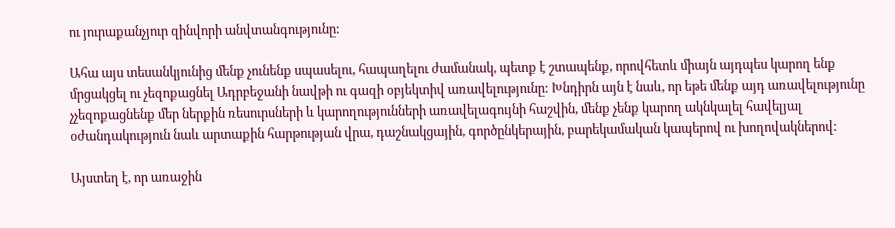ու յուրաքանչյուր զինվորի անվտանգությունը:

Ահա այս տեսանկյունից մենք չունենք սպասելու, հապաղելու ժամանակ, պետք է շտապենք, որովհետև միայն այդպես կարող ենք մրցակցել ու չեզոքացնել Ադրբեջանի նավթի ու գազի օբյեկտիվ առավելությունը: Խնդիրն այն է նաև, որ եթե մենք այդ առավելությունը չչեզոքացնենք մեր ներքին ռեսուրսների և կարողությունների առավելագույնի հաշվին, մենք չենք կարող ակնկալել հավելյալ օժանդակություն նաև արտաքին հարթության վրա, դաշնակցային, գործընկերային, բարեկամական կապերով ու խողովակներով:

Այստեղ է, որ առաջին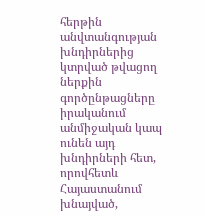հերթին անվտանգության խնդիրներից կտրված թվացող ներքին գործընթացները իրականում անմիջական կապ ունեն այդ խնդիրների հետ, որովհետև Հայաստանում խնայված,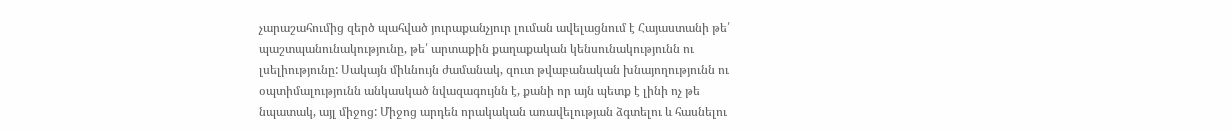չարաշահումից զերծ պահված յուրաքանչյուր լուման ավելացնում է Հայաստանի թե՛ պաշտպանունակությունը, թե՛ արտաքին քաղաքական կենսունակությունն ու լսելիությունը: Սակայն միևնույն ժամանակ, զուտ թվաբանական խնայողությունն ու օպտիմալությունն անկասկած նվազագույնն է, քանի որ այն պետք է լինի ոչ թե նպատակ, այլ միջոց: Միջոց արդեն որակական առավելության ձգտելու և հասնելու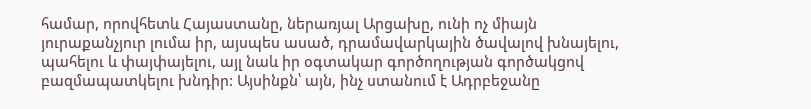համար, որովհետև Հայաստանը, ներառյալ Արցախը, ունի ոչ միայն յուրաքանչյուր լումա իր, այսպես ասած, դրամավարկային ծավալով խնայելու, պահելու և փայփայելու, այլ նաև իր օգտակար գործողության գործակցով բազմապատկելու խնդիր: Այսինքն՝ այն, ինչ ստանում է Ադրբեջանը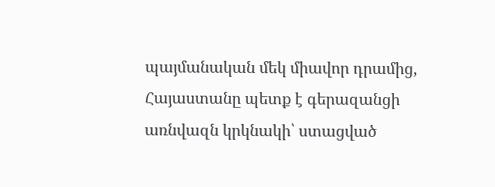պայմանական մեկ միավոր դրամից, Հայաստանը պետք է գերազանցի առնվազն կրկնակի՝ ստացված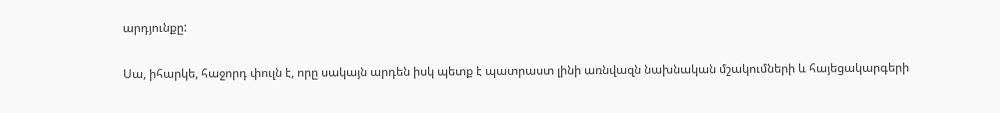արդյունքը:

Սա, իհարկե, հաջորդ փուլն է, որը սակայն արդեն իսկ պետք է պատրաստ լինի առնվազն նախնական մշակումների և հայեցակարգերի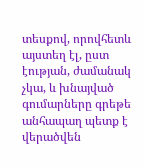տեսքով, որովհետև այստեղ էլ, ըստ էության, ժամանակ չկա, և խնայված գումարները գրեթե անհապաղ պետք է վերածվեն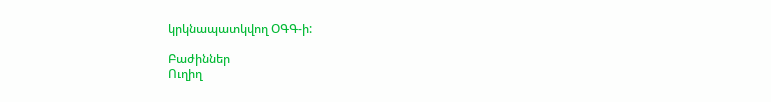կրկնապատկվող ՕԳԳ-ի:

Բաժիններ
Ուղիղ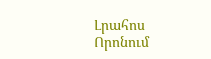Լրահոս
Որոնում